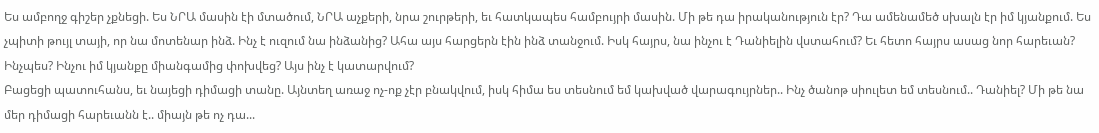Ես ամբողջ գիշեր չքնեցի. Ես ՆՐԱ մասին էի մտածում, ՆՐԱ աչքերի, նրա շուրթերի, եւ հատկապես համբույրի մասին. Մի թե դա իրականություն էր? Դա ամենամեծ սխալն էր իմ կյանքում. Ես չպիտի թույլ տայի, որ նա մոտենար ինձ. Ինչ է ուզում նա ինձանից? Ահա այս հարցերն էին ինձ տանջում. Իսկ հայրս, նա ինչու է Դանիելին վստահում? Եւ հետո հայրս ասաց նոր հարեւան? Ինչպես? Ինչու իմ կյանքը միանգամից փոխվեց? Այս ինչ է կատարվում?
Բացեցի պատուհանս, եւ նայեցի դիմացի տանը. Այնտեղ առաջ ոչ-ոք չէր բնակվում, իսկ հիմա ես տեսնում եմ կախված վարագույրներ.. Ինչ ծանոթ սիուլետ եմ տեսնում.. Դանիել? Մի թե նա մեր դիմացի հարեւանն է.. միայն թե ոչ դա...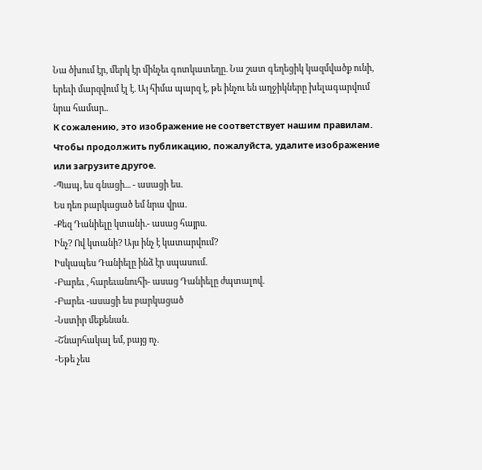Նա ծխում էր, մերկ էր մինչեւ գոտկատեղը. Նա շատ գեղեցիկ կազմվածք ունի, երեւի մարզվում էլ է. Այ հիմա պարզ է, թե ինչու են աղջիկները խելագարվում նրա համար..
К сожалению, это изображение не соответствует нашим правилам. Чтобы продолжить публикацию, пожалуйста, удалите изображение или загрузите другое.
-Պապ, ես գնացի... - ասացի ես.
Ես դեռ բարկացած եմ նրա վրա.
-Քեզ Դանիելը կտանի.- ասաց հայրս.
Ինչ? Ով կտանի? Այս ինչ է կատարվում?
Իսկապես Դանիելը ինձ էր սպասում.
-Բարեւ , հարեւանուհի- ասաց Դանիելը ժպտալով.
-Բարեւ -ասացի ես բարկացած
-Նստիր մեքենան.
-Շնարհակալ եմ, բայց ոչ.
-Եթե չես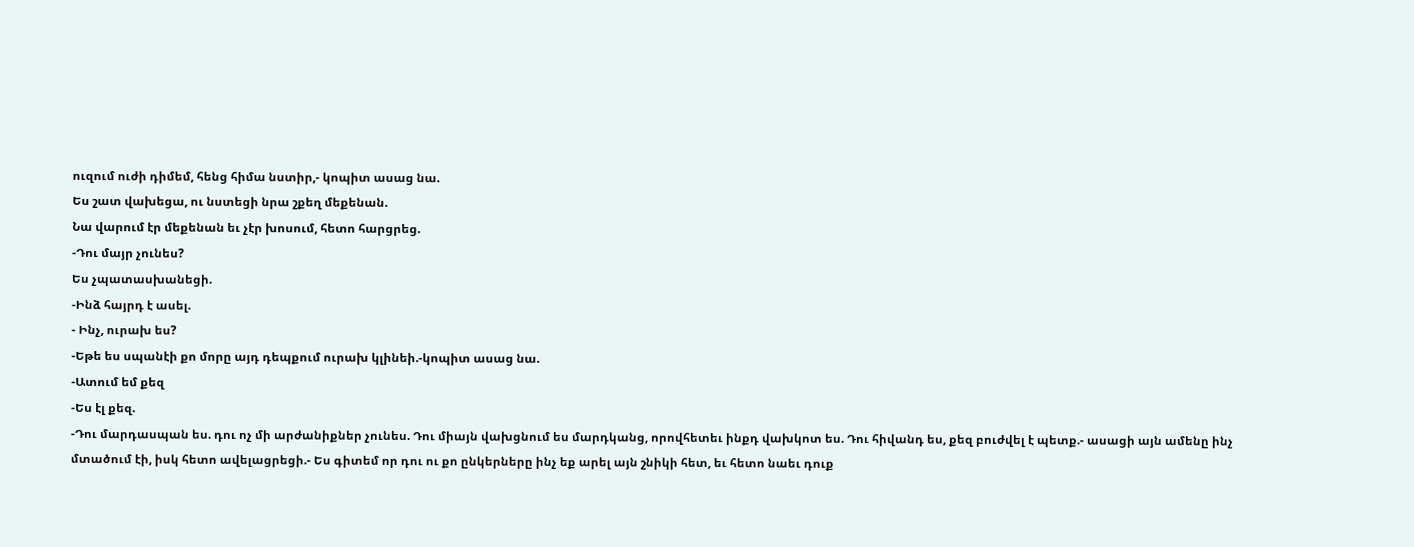ուզում ուժի դիմեմ, հենց հիմա նստիր,- կոպիտ ասաց նա.
Ես շատ վախեցա, ու նստեցի նրա շքեղ մեքենան.
Նա վարում էր մեքենան եւ չէր խոսում, հետո հարցրեց.
-Դու մայր չունես?
Ես չպատասխանեցի.
-Ինձ հայրդ է ասել.
- Ինչ, ուրախ ես?
-Եթե ես սպանէի քո մորը այդ դեպքում ուրախ կլինեի.-կոպիտ ասաց նա.
-Ատում եմ քեզ
-Ես էլ քեզ.
-Դու մարդասպան ես. դու ոչ մի արժանիքներ չունես. Դու միայն վախցնում ես մարդկանց, որովհետեւ ինքդ վախկոտ ես. Դու հիվանդ ես, քեզ բուժվել է պետք.- ասացի այն ամենը ինչ մտածում էի, իսկ հետո ավելացրեցի.- Ես գիտեմ որ դու ու քո ընկերները ինչ եք արել այն շնիկի հետ, եւ հետո նաեւ դուք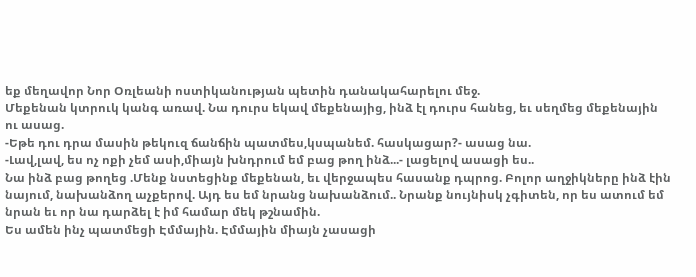եք մեղավոր Նոր Օռլեանի ոստիկանության պետին դանակահարելու մեջ.
Մեքենան կտրուկ կանգ առավ. Նա դուրս եկավ մեքենայից, ինձ էլ դուրս հանեց, եւ սեղմեց մեքենային ու ասաց.
-Եթե դու դրա մասին թեկուզ ճանճին պատմես,կսպանեմ. հասկացար?- ասաց նա.
-Լավ,լավ, ես ոչ ոքի չեմ ասի,միայն խնդրում եմ բաց թող ինձ...- լացելով ասացի ես..
Նա ինձ բաց թողեց .Մենք նստեցինք մեքենան, եւ վերջապես հասանք դպրոց. Բոլոր աղջիկները ինձ էին նայում, նախանձող աչքերով. Այդ ես եմ նրանց նախանձում.. Նրանք նույնիսկ չգիտեն, որ ես ատում եմ նրան եւ որ նա դարձել է իմ համար մեկ թշնամին.
Ես ամեն ինչ պատմեցի Էմմային. Էմմային միայն չասացի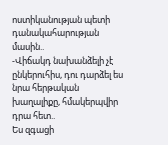ոստիկանության պետի դանակահարության մասին..
-Վիճակդ նախանձելի չէ ընկերուհիս, դու դարձել ես նրա հերթական խաղալիքը, հմակերպվիր դրա հետ..
Ես զգացի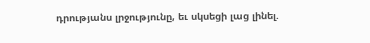դրությանս լրջությունը, եւ սկսեցի լաց լինել.